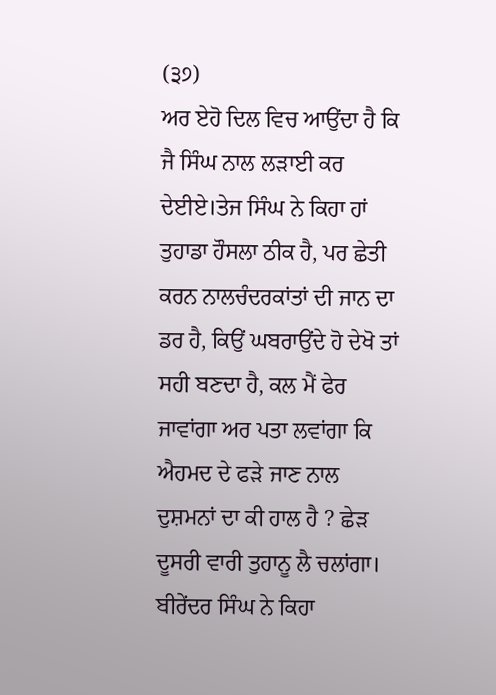(੩੭)
ਅਰ ਏਹੋ ਦਿਲ ਵਿਚ ਆਉਂਦਾ ਹੈ ਕਿ ਜੈ ਸਿੰਘ ਨਾਲ ਲੜਾਈ ਕਰ ਦੇਈਏ।ਤੇਜ ਸਿੰਘ ਨੇ ਕਿਹਾ ਹਾਂ ਤੁਹਾਡਾ ਹੌਸਲਾ ਠੀਕ ਹੈ, ਪਰ ਛੇਤੀ ਕਰਨ ਨਾਲਚੰਦਰਕਾਂਤਾਂ ਦੀ ਜਾਨ ਦਾ ਡਰ ਹੈ, ਕਿਉਂ ਘਬਰਾਉਂਦੇ ਹੋ ਦੇਖੋ ਤਾਂ ਸਹੀ ਬਣਦਾ ਹੈ, ਕਲ ਮੈਂ ਫੇਰ ਜਾਵਾਂਗਾ ਅਰ ਪਤਾ ਲਵਾਂਗਾ ਕਿ ਐਹਮਦ ਦੇ ਫੜੇ ਜਾਣ ਨਾਲ ਦੁਸ਼ਮਨਾਂ ਦਾ ਕੀ ਹਾਲ ਹੈ ? ਛੇੜ ਦੂਸਰੀ ਵਾਰੀ ਤੁਹਾਨੂ ਲੈ ਚਲਾਂਗਾ। ਬੀਰੇਂਦਰ ਸਿੰਘ ਨੇ ਕਿਹਾ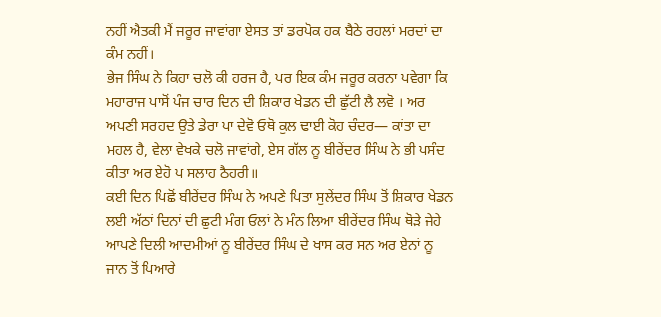ਨਹੀਂ ਐਤਕੀ ਮੈਂ ਜਰੂਰ ਜਾਵਾਂਗਾ ਏਸਤ ਤਾਂ ਡਰਪੋਕ ਹਕ ਬੈਠੇ ਰਹਲਾਂ ਮਰਦਾਂ ਦਾ ਕੰਮ ਨਹੀਂ।
ਭੇਜ ਸਿੰਘ ਨੇ ਕਿਹਾ ਚਲੋ ਕੀ ਹਰਜ ਹੈ, ਪਰ ਇਕ ਕੰਮ ਜਰੂਰ ਕਰਨਾ ਪਵੇਗਾ ਕਿ ਮਹਾਰਾਜ ਪਾਸੋਂ ਪੰਜ ਚਾਰ ਦਿਨ ਦੀ ਸ਼ਿਕਾਰ ਖੇਡਨ ਦੀ ਛੁੱਟੀ ਲੈ ਲਵੋ । ਅਰ ਅਪਣੀ ਸਰਹਦ ਉਤੇ ਡੇਰਾ ਪਾ ਦੇਵੋ ਓਥੋ ਕੁਲ ਢਾਈ ਕੋਹ ਚੰਦਰ— ਕਾਂਤਾ ਦਾ ਮਹਲ ਹੈ, ਵੇਲਾ ਵੇਖਕੇ ਚਲੋ ਜਾਵਾਂਗੇ, ਏਸ ਗੱਲ ਨੂ ਬੀਰੇਂਦਰ ਸਿੰਘ ਨੇ ਭੀ ਪਸੰਦ ਕੀਤਾ ਅਰ ਏਹੋ ਪ ਸਲਾਹ ਠੈਹਰੀ॥
ਕਈ ਦਿਨ ਪਿਛੋਂ ਬੀਰੇਂਦਰ ਸਿੰਘ ਨੇ ਅਪਣੇ ਪਿਤਾ ਸੁਲੇਂਦਰ ਸਿੰਘ ਤੋਂ ਸ਼ਿਕਾਰ ਖੇਡਨ ਲਈ ਅੱਠਾਂ ਦਿਨਾਂ ਦੀ ਛੁਟੀ ਮੰਗ ਓਲਾਂ ਨੇ ਮੰਨ ਲਿਆ ਬੀਰੇਂਦਰ ਸਿੰਘ ਥੋੜੇ ਜੇਹੇ ਆਪਣੇ ਦਿਲੀ ਆਦਮੀਆਂ ਨੂ ਬੀਰੇਂਦਰ ਸਿੰਘ ਦੇ ਖਾਸ ਕਰ ਸਨ ਅਰ ਏਨਾਂ ਨੂ ਜਾਨ ਤੋਂ ਪਿਆਰੇ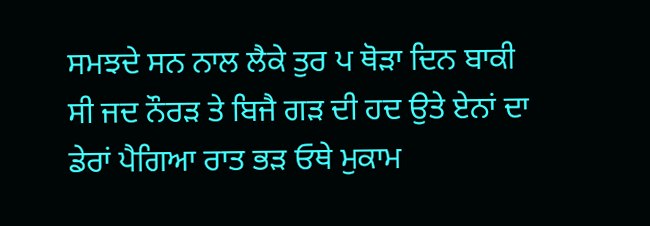ਸਮਝਦੇ ਸਨ ਨਾਲ ਲੈਕੇ ਤੁਰ ਪ ਥੋੜਾ ਦਿਨ ਬਾਕੀ ਸੀ ਜਦ ਨੌਰੜ ਤੇ ਬਿਜੈ ਗੜ ਦੀ ਹਦ ਉਤੇ ਏਨਾਂ ਦਾ ਡੇਰਾਂ ਪੈਗਿਆ ਰਾਤ ਭੜ ਓਥੇ ਮੁਕਾਮ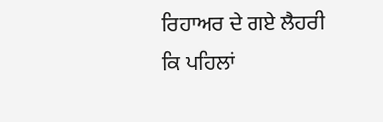ਰਿਹਾਅਰ ਦੇ ਗਏ ਲੈਹਰੀ ਕਿ ਪਹਿਲਾਂ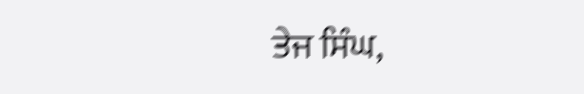ਤੇਜ ਸਿੰਘ,